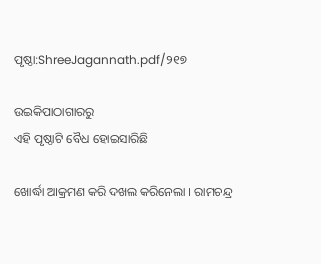ପୃଷ୍ଠା:ShreeJagannath.pdf/୨୧୭

ଉଇକିପାଠାଗାର‌ରୁ
ଏହି ପୃଷ୍ଠାଟି ବୈଧ ହୋଇସାରିଛି

ଖୋର୍ଦ୍ଧା ଆକ୍ରମଣ କରି ଦଖଲ କରିନେଲା । ରାମଚନ୍ଦ୍ର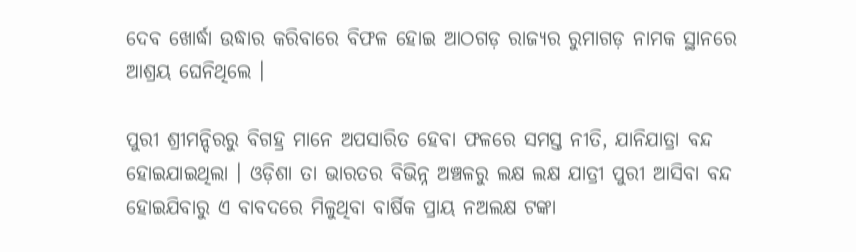ଦେବ ଖୋର୍ଦ୍ଧା ଉଦ୍ଧାର କରିବାରେ ବିଫଳ ହୋଇ ଆଠଗଡ଼ ରାଜ୍ୟର ରୁମାଗଡ଼ ନାମକ ସ୍ଥାନରେ ଆଶ୍ରୟ ଘେନିଥିଲେ ।

ପୁରୀ ଶ୍ରୀମନ୍ଦିରରୁ ବିଗହ୍ର ମାନେ ଅପସାରିତ ହେବା ଫଳରେ ସମସ୍ତ ନୀତି, ଯାନିଯାତ୍ରା ବନ୍ଦ ହୋଇଯାଇଥିଲା । ଓଡ଼ିଶା ତା ଭାରତର ବିଭିନ୍ନ ଅଞ୍ଚଳରୁ ଲକ୍ଷ ଲକ୍ଷ ଯାତ୍ରୀ ପୁରୀ ଆସିବା ବନ୍ଦ ହୋଇଯିବାରୁ ଏ ବାବଦରେ ମିଳୁଥିବା ବାର୍ଷିକ ପ୍ରାୟ ନଅଲକ୍ଷ ଟଙ୍କା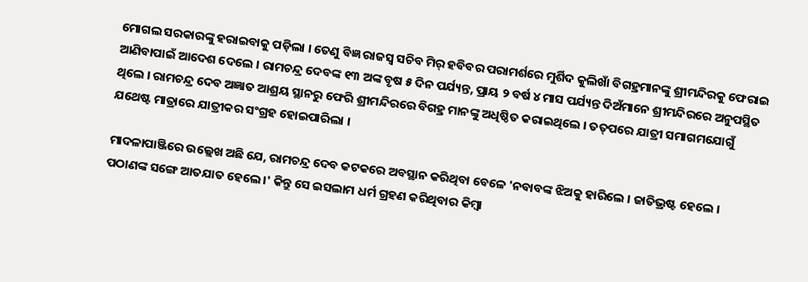ମୋଗଲ ସରକାରଙ୍କୁ ହରାଇବାକୁ ପଡ଼ିଲା । ତେଣୁ ବିଜ୍ଞ ରାଜସ୍ୱ ସଚିବ ମିର୍‍ ହବିବର ପରାମର୍ଶରେ ମୁର୍ଶିଦ କୁଲିଖାଁ ବିଗହ୍ରମାନଙ୍କୁ ଶ୍ରୀମନ୍ଦିରକୁ ଫେରାଇ ଆଣିବାପାଇଁ ଆଦେଶ ଦେଲେ । ରାମଚନ୍ଦ୍ର ଦେବଙ୍କ ୧୩ ଅଙ୍କ ବୃଷ ୫ ଦିନ ପର୍ଯ୍ୟନ୍ତ, ପ୍ରାୟ ୨ ବର୍ଷ ୪ ମାସ ପର୍ଯ୍ୟନ୍ତ ଦିଅଁମାନେ ଶ୍ରୀମନ୍ଦିରରେ ଅନୁପସ୍ଥିତ ଥିଲେ । ରାମଚନ୍ଦ୍ର ଦେବ ଅଜ୍ଞାତ ଆଶ୍ରୟ ସ୍ଥାନରୁ ଫେରି ଶ୍ରୀମନ୍ଦିରରେ ବିଗହ୍ର ମାନଙ୍କୁ ଅଧିଷ୍ଠିତ କରାଇଥିଲେ । ତତ୍‍ପରେ ଯାତ୍ରୀ ସମାଗମଯୋଗୁଁ ଯଥେଷ୍ଟ ମାତ୍ରାରେ ଯାତ୍ରୀକର ସଂଗ୍ରହ ହୋଇପାରିଲା ।

ମାଦଳାପାଞ୍ଜିରେ ଉଲ୍ଲେଖ ଅଛି ଯେ, ରାମଚନ୍ଦ୍ର ଦେବ କଟକରେ ଅବସ୍ଥାନ କରିଥିବା ବେଳେ 'ନବାବଙ୍କ ଝିଅକୁ ହାରିଲେ । ଜାତିଭ୍ରଷ୍ଟ ହେଲେ । ପଠାଣଙ୍କ ସଙ୍ଗେ ଆତଯାତ ହେଲେ ।' କିନ୍ତୁ ସେ ଇସଲାମ ଧର୍ମ ଗ୍ରହଣ କରିଥିବାର କିମ୍ବା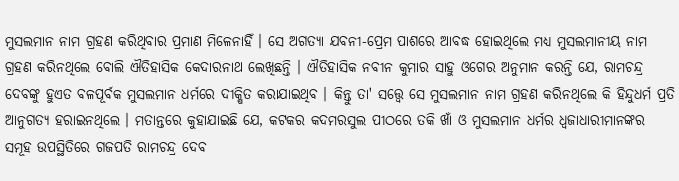ମୁସଲମାନ ନାମ ଗ୍ରହଣ କରିଥିବାର ପ୍ରମାଣ ମିଳେନାହିଁ । ସେ ଅଗତ୍ୟା ଯବନୀ-ପ୍ରେମ ପାଶରେ ଆବଦ୍ଧ ହୋଇଥିଲେ ମଧ୍ୟ ମୁସଲମାନୀୟ ନାମ ଗ୍ରହଣ କରିନଥିଲେ ବୋଲି ଐତିହାସିକ କେଦାରନାଥ ଲେଖିଛନ୍ତି । ଐତିହାସିକ ନବୀନ କୁମାର ସାହୁ ଓଗେର ଅନୁମାନ କରନ୍ତି ଯେ, ରାମଚନ୍ଦ୍ର ଦେବଙ୍କୁ ହୁଏତ ବଳପୂର୍ବକ ମୁସଲମାନ ଧର୍ମରେ ଦୀକ୍ଷିତ କରାଯାଇଥିବ । କିନ୍ତୁ ତା' ସତ୍ତ୍ୱେ ସେ ମୁସଲମାନ ନାମ ଗ୍ରହଣ କରିନଥିଲେ କି ହିନ୍ଦୁଧର୍ମ ପ୍ରତି ଆନୁଗତ୍ୟ ହରାଇନଥିଲେ । ମତାନ୍ତରେ କୁହାଯାଇଛି ଯେ, କଟକର କଦମରସୁଲ ପୀଠରେ ତକି ଖାଁ ଓ ମୁସଲମାନ ଧର୍ମର ଧ୍ୱଜାଧାରୀମାନଙ୍କର ସମୂହ ଉପସ୍ଥିତିରେ ଗଜପତି ରାମଚନ୍ଦ୍ର ଦେବ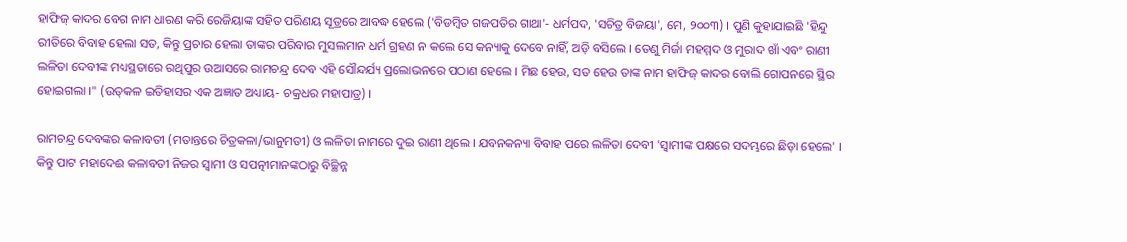ହାଫିଜ୍‍ କାଦର ବେଗ ନାମ ଧାରଣ କରି ରେଜିୟାଙ୍କ ସହିତ ପରିଣୟ ସୂତ୍ରରେ ଆବଦ୍ଧ ହେଲେ ('ବିଡମ୍ବିତ ଗଜପତିର ଗାଥା'- ଧର୍ମପଦ, 'ସଚିତ୍ର ବିଜୟା', ମେ, ୨୦୦୩) । ପୁଣି କୁହାଯାଇଛି 'ହିନ୍ଦୁ ରୀତିରେ ବିବାହ ହେଲା ସତ, କିନ୍ତୁ ପ୍ରଚାର ହେଲା ତାଙ୍କର ପରିବାର ମୁସଲମାନ ଧର୍ମ ଗ୍ରହଣ ନ କଲେ ସେ କନ୍ୟାକୁ ଦେବେ ନାହିଁ, ଅଡ଼ି ବସିଲେ । ତେଣୁ ମିର୍ଜା ମହମ୍ମଦ ଓ ମୁରାଦ ଖାଁ ଏବଂ ରାଣୀ ଲଳିତା ଦେବୀଙ୍କ ମଧ୍ୟସ୍ଥତାରେ ରଥିପୁର ଉଆସରେ ରାମଚନ୍ଦ୍ର ଦେବ ଏହି ସୌନ୍ଦର୍ଯ୍ୟ ପ୍ରଲୋଭନରେ ପଠାଣ ହେଲେ । ମିଛ ହେଉ, ସତ ହେଉ ତାଙ୍କ ନାମ ହାଫିଜ୍‍ କାଦର ବୋଲି ଗୋପନରେ ସ୍ଥିର ହୋଇଗଲା ।" (ଉତ୍‍କଳ ଇତିହାସର ଏକ ଅଜ୍ଞାତ ଅଧ୍ୟାୟ- ଚକ୍ରଧର ମହାପାତ୍ର) ।

ରାମଚନ୍ଦ୍ର ଦେବଙ୍କର କଳାବତୀ (ମତାନ୍ତରେ ଚିତ୍ରକଳା/ଭାନୁମତୀ) ଓ ଲଳିତା ନାମରେ ଦୁଇ ରାଣୀ ଥିଲେ । ଯବନକନ୍ୟା ବିବାହ ପରେ ଲଳିତା ଦେବୀ 'ସ୍ୱାମୀଙ୍କ ପକ୍ଷରେ ସଦମ୍ଭରେ ଛିଡ଼ା ହେଲେ' । କିନ୍ତୁ ପାଟ ମହାଦେଈ କଳାବତୀ ନିଜର ସ୍ୱାମୀ ଓ ସପତ୍ନୀମାନଙ୍କଠାରୁ ବିଚ୍ଛିନ୍ନ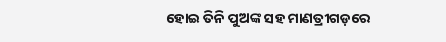ହୋଇ ତିନି ପୁଅଙ୍କ ସହ ମାଣତ୍ରୀଗଡ଼ରେ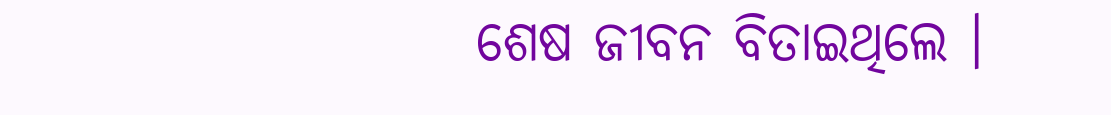ଶେଷ ଜୀବନ ବିତାଇଥିଲେ ।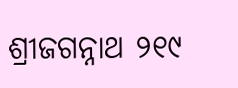ଶ୍ରୀଜଗନ୍ନାଥ ୨୧୯